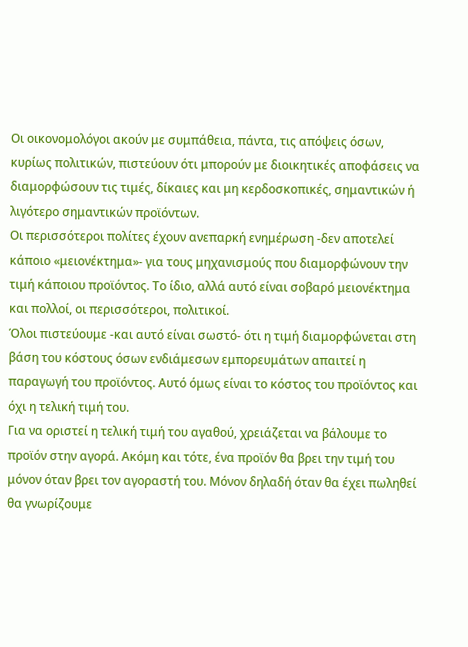Οι οικονομολόγοι ακούν με συμπάθεια, πάντα, τις απόψεις όσων, κυρίως πολιτικών, πιστεύουν ότι μπορούν με διοικητικές αποφάσεις να διαμορφώσουν τις τιμές, δίκαιες και μη κερδοσκοπικές, σημαντικών ή λιγότερο σημαντικών προϊόντων.
Οι περισσότεροι πολίτες έχουν ανεπαρκή ενημέρωση -δεν αποτελεί κάποιο «μειονέκτημα»- για τους μηχανισμούς που διαμορφώνουν την τιμή κάποιου προϊόντος. Το ίδιο, αλλά αυτό είναι σοβαρό μειονέκτημα και πολλοί, οι περισσότεροι, πολιτικοί.
Όλοι πιστεύουμε -και αυτό είναι σωστό- ότι η τιμή διαμορφώνεται στη βάση του κόστους όσων ενδιάμεσων εμπορευμάτων απαιτεί η παραγωγή του προϊόντος. Αυτό όμως είναι το κόστος του προϊόντος και όχι η τελική τιμή του.
Για να οριστεί η τελική τιμή του αγαθού, χρειάζεται να βάλουμε το προϊόν στην αγορά. Ακόμη και τότε, ένα προϊόν θα βρει την τιμή του μόνον όταν βρει τον αγοραστή του. Μόνον δηλαδή όταν θα έχει πωληθεί θα γνωρίζουμε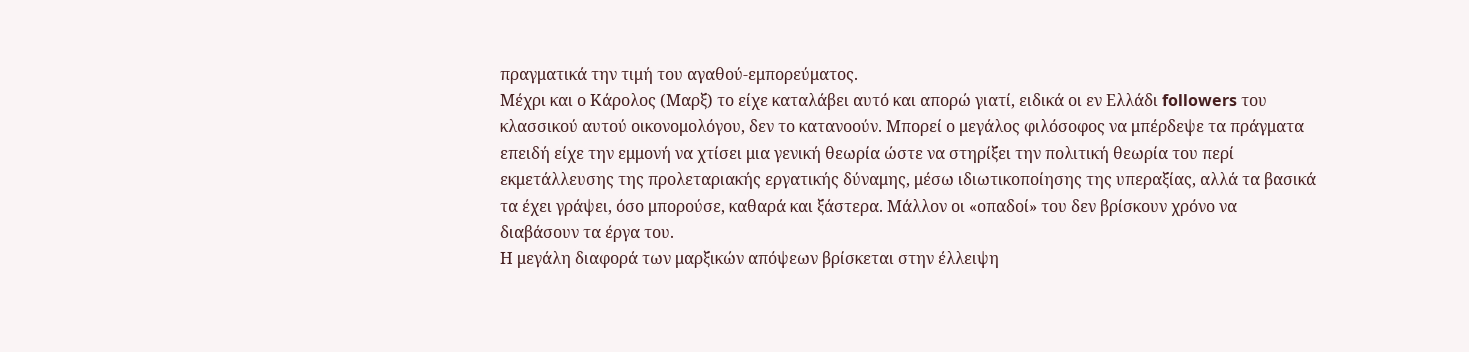πραγματικά την τιμή του αγαθού-εμπορεύματος.
Μέχρι και ο Κάρολος (Μαρξ) το είχε καταλάβει αυτό και απορώ γιατί, ειδικά οι εν Ελλάδι followers του κλασσικού αυτού οικονομολόγου, δεν το κατανοούν. Μπορεί ο μεγάλος φιλόσοφος να μπέρδεψε τα πράγματα επειδή είχε την εμμονή να χτίσει μια γενική θεωρία ώστε να στηρίξει την πολιτική θεωρία του περί εκμετάλλευσης της προλεταριακής εργατικής δύναμης, μέσω ιδιωτικοποίησης της υπεραξίας, αλλά τα βασικά τα έχει γράψει, όσο μπορούσε, καθαρά και ξάστερα. Μάλλον οι «οπαδοί» του δεν βρίσκουν χρόνο να διαβάσουν τα έργα του.
Η μεγάλη διαφορά των μαρξικών απόψεων βρίσκεται στην έλλειψη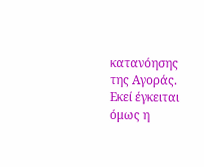κατανόησης της Αγοράς. Εκεί έγκειται όμως η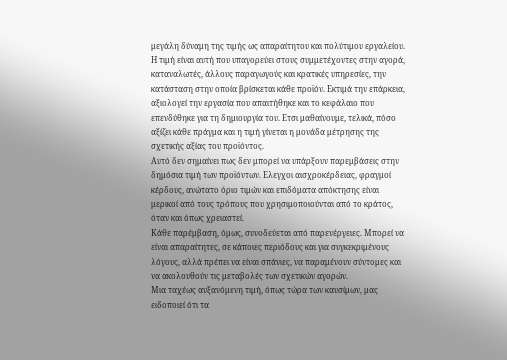μεγάλη δύναμη της τιμής ως απαραίτητου και πολύτιμου εργαλείου. Η τιμή είναι αυτή που υπαγορεύει στους συμμετέχοντες στην αγορά, καταναλωτές, άλλους παραγωγούς και κρατικές υπηρεσίες, την κατάσταση στην οποία βρίσκεται κάθε προϊόν. Εκτιμά την επάρκεια, αξιολογεί την εργασία που απαιτήθηκε και το κεφάλαιο που επενδύθηκε για τη δημιουργία του. Ετσι μαθαίνουμε, τελικά, πόσο αξίζει κάθε πράγμα και η τιμή γίνεται η μονάδα μέτρησης της σχετικής αξίας του προϊόντος.
Αυτό δεν σημαίνει πως δεν μπορεί να υπάρξουν παρεμβάσεις στην δημόσια τιμή των προϊόντων. Ελεγχοι αισχροκέρδειας, φραγμοί κέρδους, ανώτατο όριο τιμών και επιδόματα απόκτησης είναι μερικοί από τους τρόπους που χρησιμοποιούνται από το κράτος, όταν και όπως χρειαστεί.
Κάθε παρέμβαση, όμως, συνοδεύεται από παρενέργειες. Μπορεί να είναι απαραίτητες, σε κάποιες περιόδους και για συγκεκριμένους λόγους, αλλά πρέπει να είναι σπάνιες, να παραμένουν σύντομες και να ακολουθούν τις μεταβολές των σχετικών αγορών.
Μια ταχέως αυξανόμενη τιμή, όπως τώρα των καυσίμων, μας ειδοποιεί ότι τα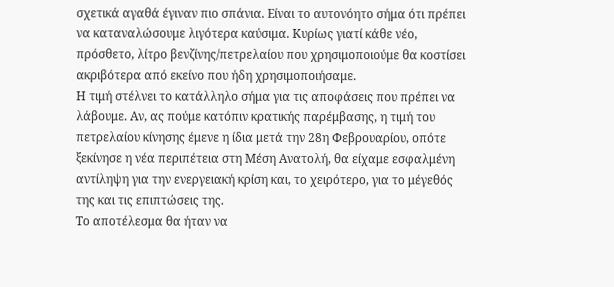σχετικά αγαθά έγιναν πιο σπάνια. Είναι το αυτονόητο σήμα ότι πρέπει να καταναλώσουμε λιγότερα καύσιμα. Κυρίως γιατί κάθε νέο, πρόσθετο, λίτρο βενζίνης/πετρελαίου που χρησιμοποιούμε θα κοστίσει ακριβότερα από εκείνο που ήδη χρησιμοποιήσαμε.
Η τιμή στέλνει το κατάλληλο σήμα για τις αποφάσεις που πρέπει να λάβουμε. Αν, ας πούμε κατόπιν κρατικής παρέμβασης, η τιμή του πετρελαίου κίνησης έμενε η ίδια μετά την 28η Φεβρουαρίου, οπότε ξεκίνησε η νέα περιπέτεια στη Μέση Ανατολή, θα είχαμε εσφαλμένη αντίληψη για την ενεργειακή κρίση και, το χειρότερο, για το μέγεθός της και τις επιπτώσεις της.
Το αποτέλεσμα θα ήταν να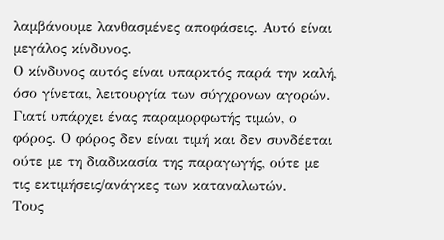λαμβάνουμε λανθασμένες αποφάσεις. Αυτό είναι μεγάλος κίνδυνος.
Ο κίνδυνος αυτός είναι υπαρκτός παρά την καλή, όσο γίνεται, λειτουργία των σύγχρονων αγορών. Γιατί υπάρχει ένας παραμορφωτής τιμών, ο φόρος. Ο φόρος δεν είναι τιμή και δεν συνδέεται ούτε με τη διαδικασία της παραγωγής, ούτε με τις εκτιμήσεις/ανάγκες των καταναλωτών.
Τους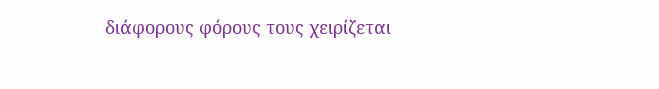διάφορους φόρους τους χειρίζεται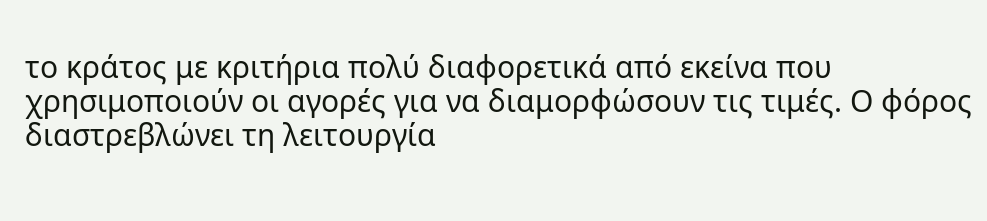το κράτος με κριτήρια πολύ διαφορετικά από εκείνα που χρησιμοποιούν οι αγορές για να διαμορφώσουν τις τιμές. Ο φόρος διαστρεβλώνει τη λειτουργία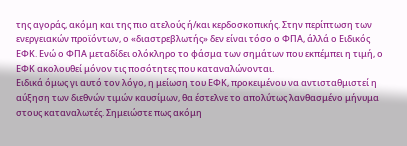της αγοράς, ακόμη και της πιο ατελούς ή/και κερδοσκοπικής. Στην περίπτωση των ενεργειακών προϊόντων, ο «διαστρεβλωτής» δεν είναι τόσο ο ΦΠΑ, άλλά ο Ειδικός ΕΦΚ. Ενώ ο ΦΠΑ μεταδίδει ολόκληρο το φάσμα των σημάτων που εκπέμπει η τιμή, ο ΕΦΚ ακολουθεί μόνον τις ποσότητες που καταναλώνονται.
Ειδικά όμως γι αυτό τον λόγο, η μείωση του ΕΦΚ, προκειμένου να αντισταθμιστεί η αύξηση των διεθνών τιμών καυσίμων, θα έστελνε το απολύτως λανθασμένο μήνυμα στους καταναλωτές. Σημειώστε πως ακόμη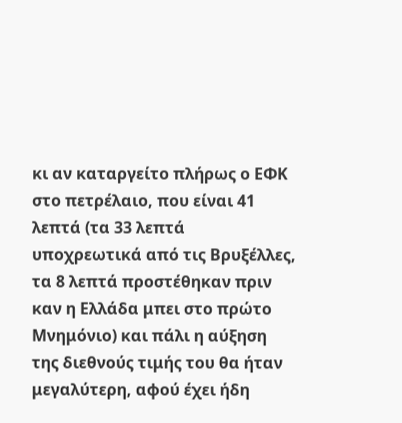κι αν καταργείτο πλήρως ο ΕΦΚ στο πετρέλαιο, που είναι 41 λεπτά (τα 33 λεπτά υποχρεωτικά από τις Βρυξέλλες, τα 8 λεπτά προστέθηκαν πριν καν η Ελλάδα μπει στο πρώτο Μνημόνιο) και πάλι η αύξηση της διεθνούς τιμής του θα ήταν μεγαλύτερη, αφού έχει ήδη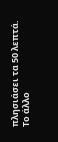πλησιάσει τα 50 λεπτά.
Το άλλο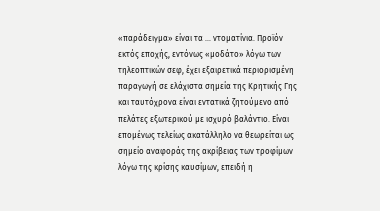«παράδειγμα» είναι τα ... ντοματίνια. Προϊόν εκτός εποχής, εντόνως «μοδάτο» λόγω των τηλεοπτικών σεφ, έχει εξαιρετικά περιορισμένη παραγωγή σε ελάχιστα σημεία της Κρητικής Γης και ταυτόχρονα είναι εντατικά ζητούμενο από πελάτες εξωτερικού με ισχυρό βαλάντιο. Είναι επομένως τελείως ακατάλληλο να θεωρείται ως σημείο αναφοράς της ακρίβειας των τροφίμων λόγω της κρίσης καυσίμων, επειδή η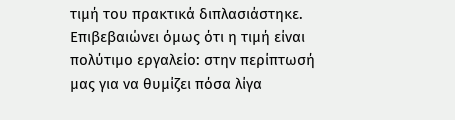τιμή του πρακτικά διπλασιάστηκε. Επιβεβαιώνει όμως ότι η τιμή είναι πολύτιμο εργαλείο: στην περίπτωσή μας για να θυμίζει πόσα λίγα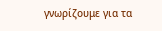γνωρίζουμε για τα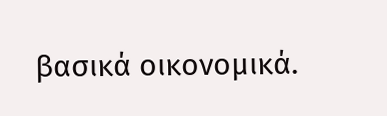βασικά οικονομικά.